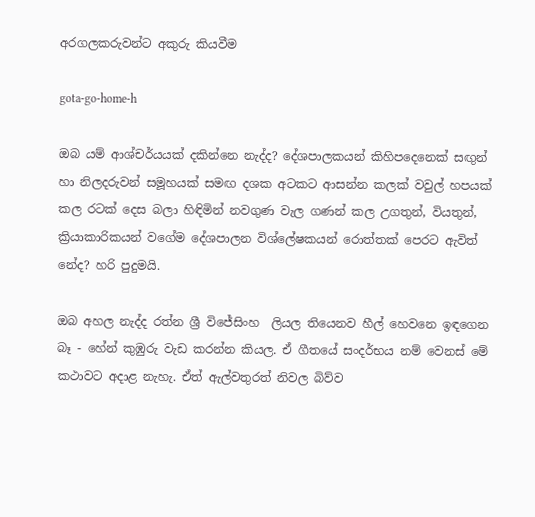අරගලකරුවන්ට අකුරු කියවීම

gota-go-home-h

ඔබ යම් ආශ්චර්යයක් දකින්නෙ නැද්ද? දේශපාලකයන් කිහිපදෙනෙක් සඟුන් හා නිලදරුවන් සමූහයක් සමඟ දශක අටකට ආසන්න කලක් වවුල් හපයක් කල රටක් දෙස බලා හිඳිමින් නවගුණ වැල ගණන් කල උගතුන්, වියතුන්, ක්‍රියාකාරිකයන් වගේම දේශපාලන විශ්ලේෂකයන් රොත්තක් පෙරට ඇවිත් නේද? හරි පුදුමයි.

ඔබ අහල නැද්ද රත්න ශ්‍රී විජේසිංහ  ලියල තියෙනව හීල් හෙවනෙ ඉඳගෙන බෑ - හේන් කුඹුරු වැඩ කරන්න කියල. ඒ ගීතයේ සංදර්භය නම් වෙනස් මේ කථාවට අදාළ නැහැ. ඒත් ඇල්වතුරත් නිවල බිව්ව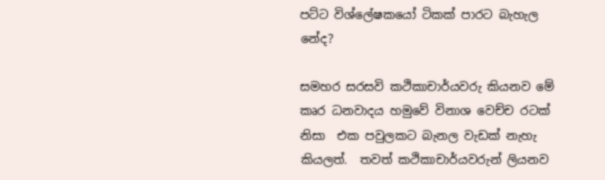පට්ට විශ්ලේෂකයෝ ටිකක් පාරට බැහැල නේද?

සමහර සරසවි කථිකාචාර්යවරු කියනව මේ කෘර ධනවාදය හමුවේ විනාශ වෙච්ච රටක් නිසා  එක පවුලකට බැනල වැඩක් නැහැ කියලත්.  තවත් කථිකාචාර්යවරුන් ලියනව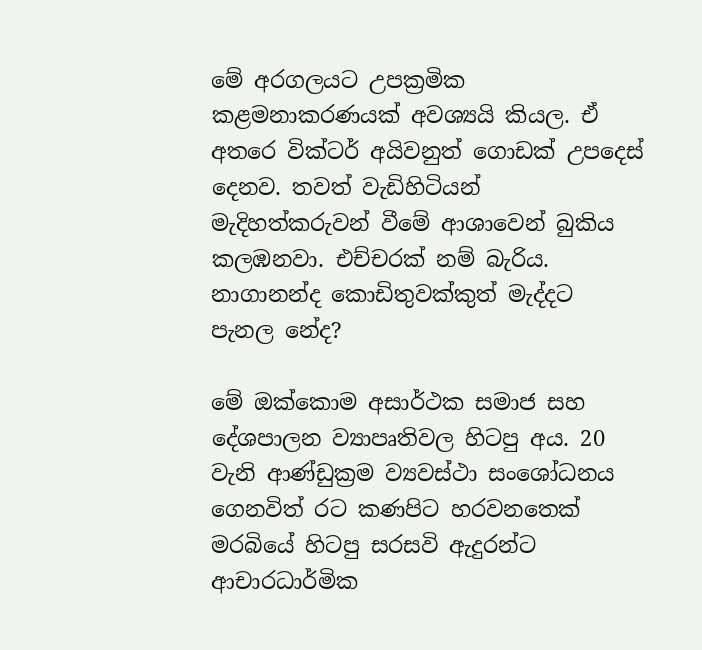මේ අරගලයට උපක්‍රමික කළමනාකරණයක් අවශ්‍යයි කියල. ඒ අතරෙ වික්ටර් අයිවනුත් ගොඩක් උපදෙස්‌ දෙනව. තවත් වැඩිහිටියන්  මැදිහත්කරුවන් වීමේ ආශාවෙන් බුකිය කලඹනවා. එච්චරක් නම් බැරිය. නාගානන්ද කොඩිතුවක්කුත් මැද්දට පැනල නේද?

මේ ඔක්කොම අසාර්ථක සමාජ සහ දේශපාලන ව්‍යාපෘතිවල හිටපු අය. 20 වැනි ආණ්ඩුක්‍රම ව්‍යවස්ථා සංශෝධනය ගෙනවිත් රට කණපිට හරවනතෙක් මරබියේ හිටපු සරසවි ඇදුරන්ට ආචාරධාර්මික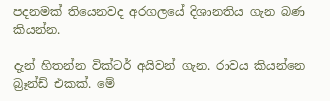පදනමක් තියෙනවද අරගලයේ දිශානතිය ගැන බණ කියන්න.

දැන් හිතන්න වික්ටර් අයිවන් ගැන. රාවය කියන්නෙ බ්‍රෑන්ඩ් එකක්. මේ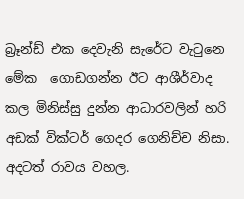බ්‍රෑන්ඩ් එක දෙවැනි සැරේට වැටුනෙ මේක  ගොඩගන්න ඊට ආශීර්වාද කල මිනිස්සු දුන්න ආධාරවලින් හරි අඩක් වික්ටර් ගෙදර ගෙනිච්ච නිසා. අදටත් රාවය වහල.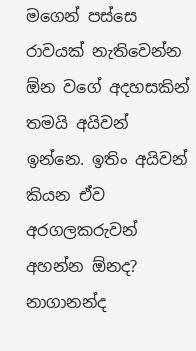මගෙන් පස්සෙ රාවයක් නැතිවෙන්න ඕන වගේ අදහසකින් තමයි අයිවන් ඉන්නෙ. ඉතිං අයිවන් කියන ඒව අරගලකරුවන් අහන්න ඕනද? නාගානන්ද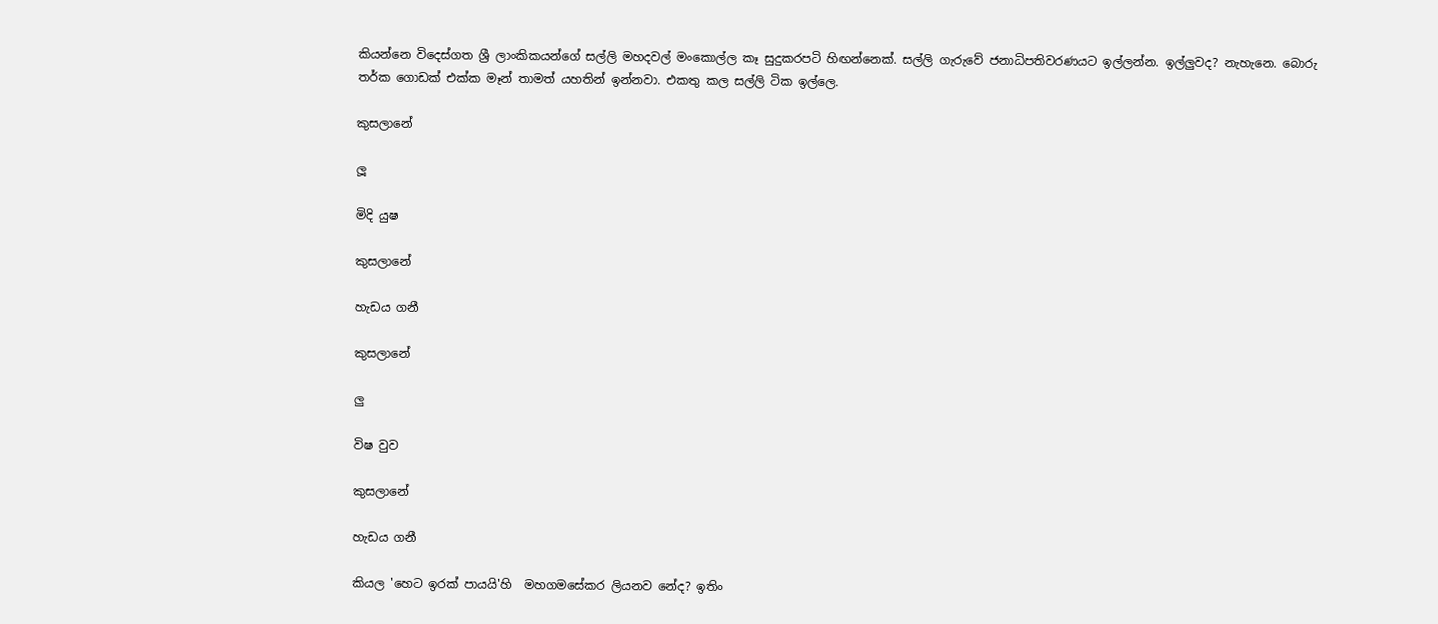කියන්නෙ විදෙස්ගත ශ්‍රී ලාංකිකයන්ගේ සල්ලි මහදවල් මංකොල්ල කෑ සුදුකරපටි හිඟන්නෙක්. සල්ලි ගැරුවේ ජනාධිපතිවරණයට ඉල්ලන්න. ඉල්ලුවද? නැහැනෙ. බොරු තර්ක ගොඩක් එක්ක මෑන් තාමත් යහතින් ඉන්නවා. එකතු කල සල්ලි ටික ඉල්ලෙ.

කුසලානේ

ලූ

මිදි යුෂ

කුසලානේ

හැඩය ගනී

කුසලානේ

ලු

විෂ වුව

කුසලානේ

හැඩය ගනී

කියල 'හෙට ඉරක්‌ පායයි'හි  මහගමසේකර ලියනව නේද? ඉතිං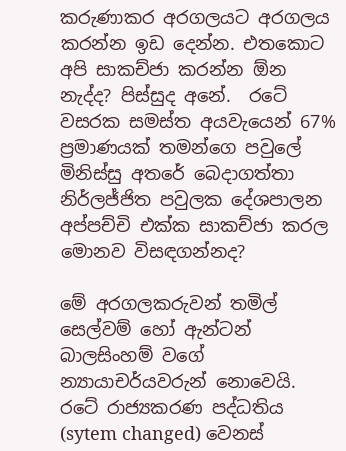කරුණාකර අරගලයට අරගලය කරන්න ඉඩ දෙන්න. එතකොට අපි සාකච්ජා කරන්න ඕන නැද්ද? පිස්සුද අනේ.  රටේ වසරක සමස්ත අයවැයෙන් 67% ප්‍රමාණයක් තමන්ගෙ පවුලේ මිනිස්සු අතරේ බෙදාගත්තා නිර්ලජ්ජිත පවුලක දේශපාලන අප්පච්චි එක්ක සාකච්ජා කරල මොනව විසඳගන්නද?

මේ අරගලකරුවන් තමිල් සෙල්වම් හෝ ඇන්ටන් බාලසිංහම් වගේ න්‍යායාචර්යවරුන් නොවෙයි. රටේ රාජ්‍යකරණ පද්ධතිය (sytem changed) වෙනස්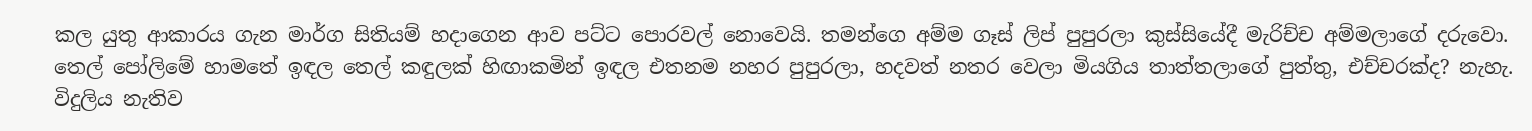කල යුතු ආකාරය ගැන මාර්ග සිතියම් හදාගෙන ආව පට්ට පොරවල් නොවෙයි. තමන්ගෙ අම්ම ගෑස් ලිප් පුපුරලා කුස්සියේදී මැරිච්ච අම්මලාගේ දරුවො. තෙල් පෝලිමේ හාමතේ ඉඳල තෙල් කඳුලක් හිඟාකමින් ඉඳල එතනම නහර පුපුරලා, හදවත් නතර වෙලා මියගිය තාත්තලාගේ පුත්තු, එච්චරක්ද? නැහැ. විදුලිය නැතිව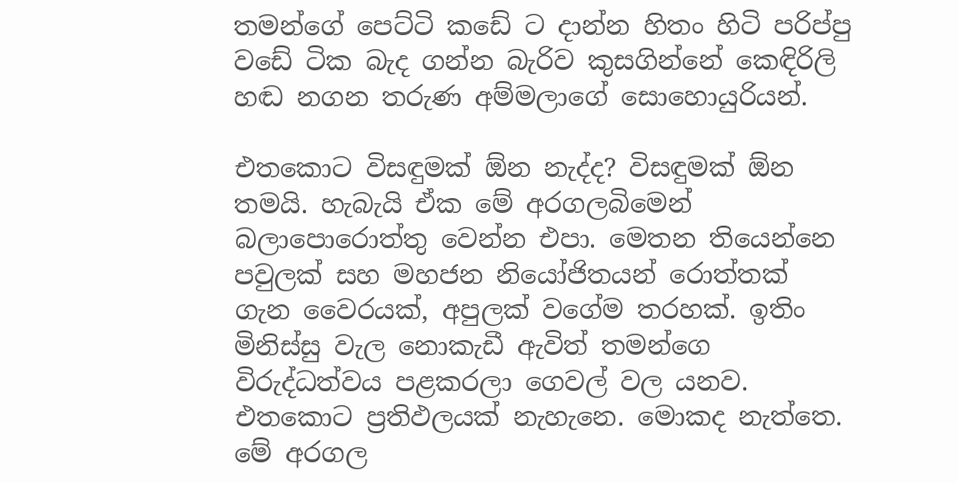තමන්ගේ පෙට්ටි කඩේ ට දාන්න හිතං හිටි පරිප්පු වඩේ ටික බැද ගන්න බැරිව කුසගින්නේ කෙඳිරිලි හඬ නගන තරුණ අම්මලාගේ සොහොයුරියන්.

එතකොට විසඳුමක් ඕන නැද්ද? විසඳුමක් ඕන තමයි. හැබැයි ඒක මේ අරගලබිමෙන් බලාපොරොත්තු වෙන්න එපා. මෙතන තියෙන්නෙ පවුලක් සහ මහජන නියෝජිතයන් රොත්තක් ගැන වෛරයක්, අපුලක් වගේම තරහක්. ඉතිං මිනිස්සු වැල නොකැඩී ඇවිත් තමන්ගෙ විරුද්ධත්වය පළකරලා ගෙවල් වල යනව. එතකොට ප්‍රතිඵලයක් නැහැනෙ. මොකද නැත්තෙ. මේ අරගල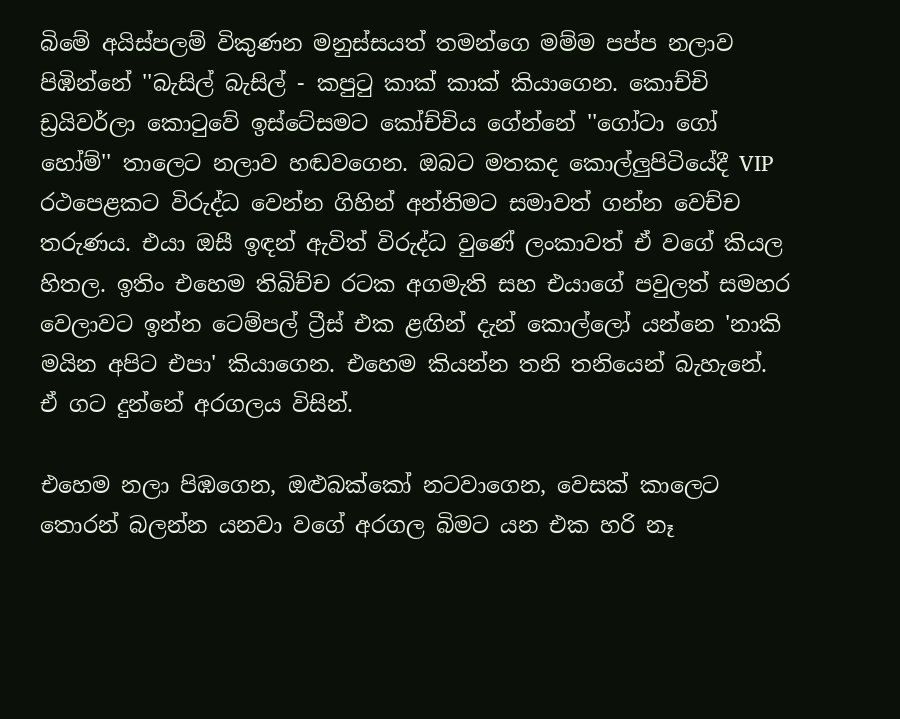බිමේ අයිස්පලම් විකුණන මනුස්සයත් තමන්ගෙ මම්ම පප්ප නලාව පිඹින්නේ ''බැසිල් බැසිල් - කපුටු කාක් කාක් කියාගෙන. කොච්චි ඩ්‍රයිවර්ලා කොටුවේ ඉස්ටේසමට කෝච්චිය ගේන්නේ ''ගෝටා ගෝ හෝම්'' තාලෙට නලාව හඬවගෙන. ඔබට මතකද කොල්ලුපිටියේදී VIP රථපෙළකට විරුද්ධ වෙන්න ගිහින් අන්තිමට සමාවත් ගන්න වෙච්ච තරුණය. එයා ඔසී ඉඳන් ඇවිත් විරුද්ධ වුණේ ලංකාවත් ඒ වගේ කියල හිතල. ඉතිං එහෙම තිබිච්ච රටක අගමැති සහ එයාගේ පවුලත් සමහර වෙලාවට ඉන්න ටෙම්පල් ට්‍රීස් එක ළඟින් දැන් කොල්ලෝ යන්නෙ 'නාකි මයින අපිට එපා' කියාගෙන. එහෙම කියන්න තනි තනියෙන් බැහැනේ. ඒ ගට දුන්නේ අරගලය විසින්.

එහෙම නලා පිඹගෙන, ඔළුබක්කෝ නටවාගෙන, වෙසක් කාලෙට තොරන් බලන්න යනවා වගේ අරගල බිමට යන එක හරි නෑ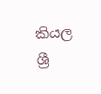කියල ශ්‍රී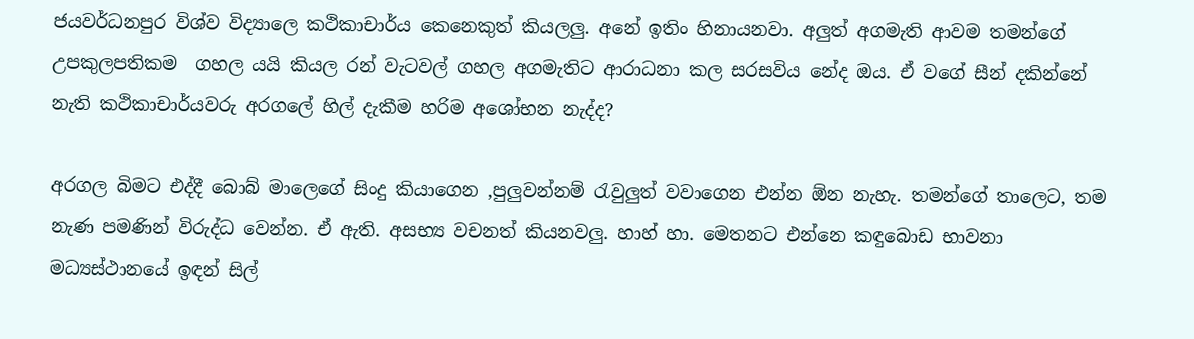ජයවර්ධනපුර විශ්ව විද්‍යාලෙ කථිකාචාර්ය කෙනෙකුත් කියලලු. අනේ ඉතිං හිනායනවා. අලුත් අගමැති ආවම තමන්ගේ උපකුලපතිකම  ගහල යයි කියල රන් වැටවල් ගහල අගමැතිට ආරාධනා කල සරසවිය නේද ඔය. ඒ වගේ සීන් දකින්නේ නැති කථිකාචාර්යවරු අරගලේ හිල් දැකීම හරිම අශෝභන නැද්ද?

අරගල බිමට එද්දී බොබ් මාලෙගේ සිංදු කියාගෙන ,පුලුවන්නම් රැවුලුත් වවාගෙන එන්න ඕන නැහැ. තමන්ගේ තාලෙට, තම නැණ පමණින් විරුද්ධ වෙන්න. ඒ ඇති. අසභ්‍ය වචනත් කියනවලු. හාහ් හා. මෙතනට එන්නෙ කඳුබොඩ භාවනා මධ්‍යස්ථානයේ ඉඳන් සිල්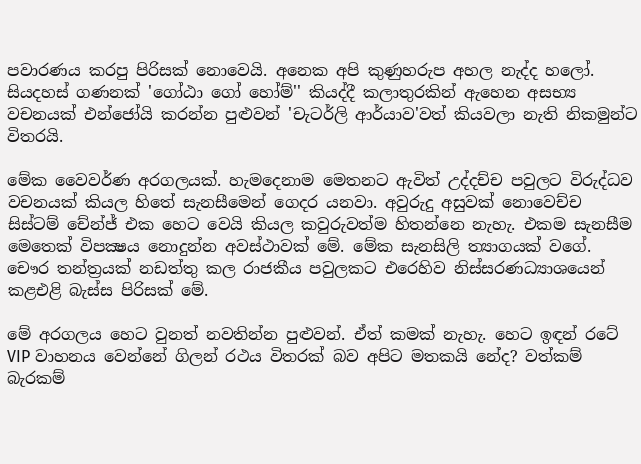පවාරණය කරපු පිරිසක් නොවෙයි. අනෙක අපි කුණුහරුප අහල නැද්ද හලෝ. සියදහස් ගණනක් 'ගෝඨා ගෝ හෝම්'' කියද්දී කලාතුරකින් ඇහෙන අසභ්‍ය වචනයක් එන්ජෝයි කරන්න පුළුවන් 'චැටර්ලි ආර්යාව'වත් කියවලා නැති නිකමුන්ට  විතරයි.

මේක වෛවර්ණ අරගලයක්. හැමදෙනාම මෙතනට ඇවිත් උද්දච්ච පවුලට විරුද්ධව වචනයක් කියල හිතේ සැනසීමෙන් ගෙදර යනවා. අවුරුදු අසුවක් නොවෙච්ච සිස්ටම් චේන්ජ් එක හෙට වෙයි කියල කවුරුවත්ම හිතන්නෙ නැහැ. එකම සැනසීම මෙතෙක් විපක්‍ෂය නොදුන්න අවස්ථාවක් මේ. මේක සැනසිලි ත්‍යාගයක් වගේ. චෞර තන්ත්‍රයක් නඩත්තු කල රාජකීය පවුලකට එරෙහිව නිස්සරණධ්‍යාශයෙන් කළඑළි බැස්ස පිරිසක් මේ.

මේ අරගලය හෙට වුනත් නවතින්න පුළුවන්. ඒත් කමක් නැහැ. හෙට ඉඳන් රටේ VIP වාහනය වෙන්නේ ගිලන් රථය විතරක් බව අපිට මතකයි නේද? වත්කම් බැරකම්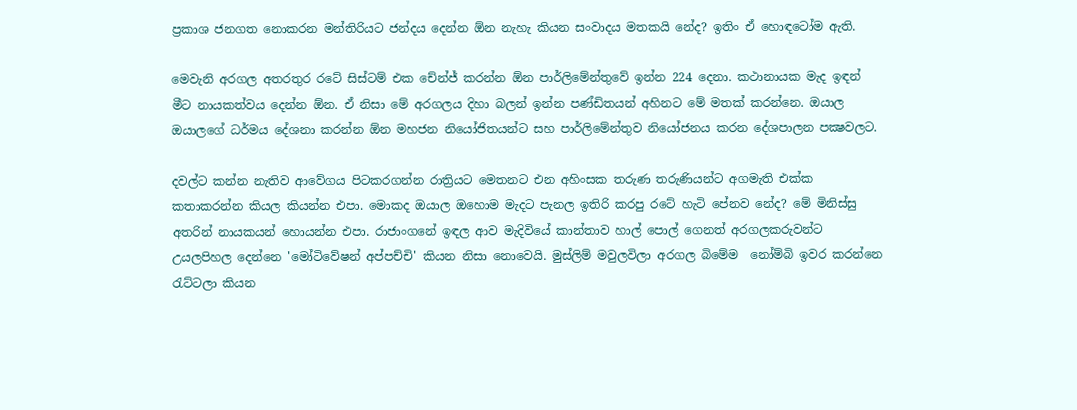ප්‍රකාශ ජනගත නොකරන මන්තිරියට ජන්දය දෙන්න ඕන නැහැ කියන සංවාදය මතකයි නේද? ඉතිං ඒ හොඳටෝම ඇති.

මෙවැනි අරගල අතරතුර රටේ සිස්ටම් එක චේන්ජ් කරන්න ඕන පාර්ලිමේන්තුවේ ඉන්න 224 දෙනා. කථානායක මැද ඉඳන් මීට නායකත්වය දෙන්න ඕන. ඒ නිසා මේ අරගලය දිහා බලන් ඉන්න පණ්ඩිතයන් අහිනට මේ මතක් කරන්නෙ. ඔයාල ඔයාලගේ ධර්මය දේශනා කරන්න ඕන මහජන නියෝජිතයන්ට සහ පාර්ලිමේන්තුව නියෝජනය කරන දේශපාලන පක්‍ෂවලට.

දවල්ට කන්න නැතිව ආවේගය පිටකරගන්න රාත්‍රියට මෙතනට එන අහිංසක තරුණ තරුණියන්ට අගමැති එක්ක කතාකරන්න කියල කියන්න එපා. මොකද ඔයාල ඔහොම මැදට පැනල ඉතිරි කරපු රටේ හැටි පේනව නේද? මේ මිනිස්සු අතරින් නායකයන් හොයන්න එපා. රාජාංගනේ ඉඳල ආව මැදිවියේ කාන්තාව හාල් පොල් ගෙනත් අරගලකරුවන්ට උයලපිහල දෙන්නෙ 'මෝටිවේෂන් අප්පච්චි' කියන නිසා නොවෙයි. මුස්ලිම් මවුලවිලා අරගල බිමේම  නෝම්බි ඉවර කරන්නෙ රැට්ටලා කියන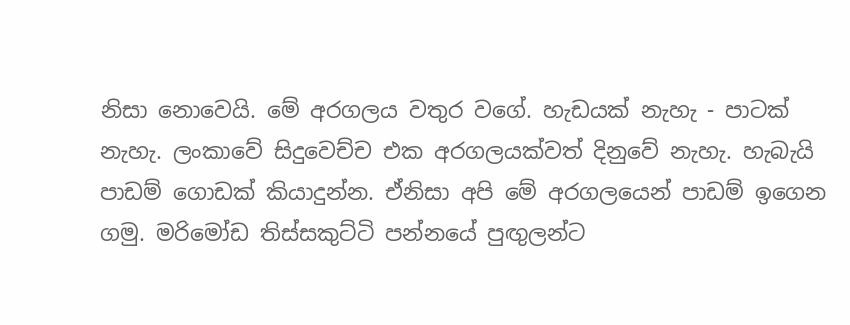නිසා නොවෙයි. මේ අරගලය වතුර වගේ. හැඩයක් නැහැ - පාටක් නැහැ. ලංකාවේ සිදුවෙච්ච එක අරගලයක්වත් දිනුවේ නැහැ. හැබැයි පාඩම් ගොඩක් කියාදුන්න. ඒනිසා අපි මේ අරගලයෙන් පාඩම් ඉගෙන ගමු. මරිමෝඩ තිස්සකුට්ටි පන්නයේ පුඟුලන්ට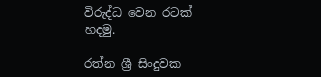විරුද්ධ වෙන රටක් හදමු.

රත්න ශ්‍රී සිංදුවක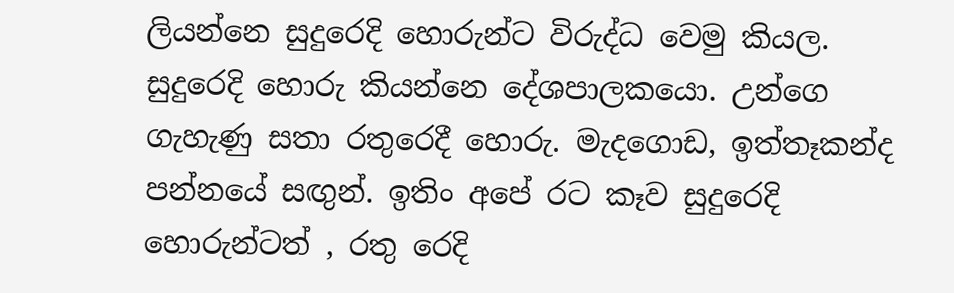ලියන්නෙ සුදුරෙදි හොරුන්ට විරුද්ධ වෙමු කියල. සුදුරෙදි හොරු කියන්නෙ දේශපාලකයො. උන්ගෙ ගැහැණු සතා රතුරෙදී හොරු. මැදගොඩ, ඉත්තෑකන්ද පන්නයේ සඟුන්. ඉතිං අපේ රට කෑව සුදුරෙදි හොරුන්ටත් , රතු රෙදි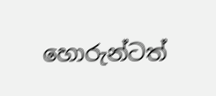හොරුන්ටත්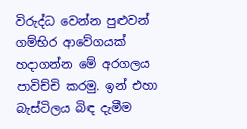විරුද්ධ වෙන්න පුළුවන් ගම්භිර ආවේගයක් හදාගන්න මේ අරගලය පාවිච්චි කරමු. ඉන් එහා බැස්ටිලය බිඳ දැමීම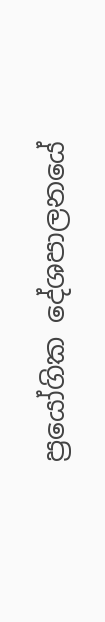ප්‍රයෝගික දේශපාලනයේ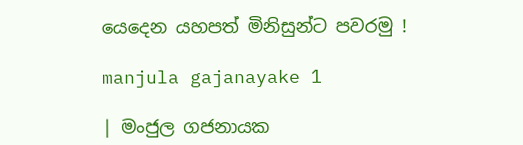යෙදෙන යහපත් මිනිසුන්ට පවරමු !

manjula gajanayake 1

| මංජුල ගජනායක